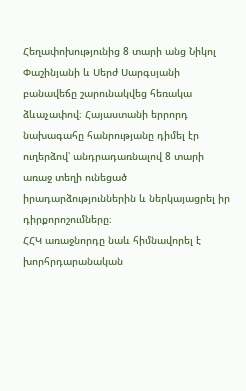Հեղափոխությունից 8 տարի անց Նիկոլ Փաշինյանի և Սերժ Սարգսյանի բանավեճը շարունակվեց հեռակա ձևաչափով։ Հայաստանի երրորդ նախագահը հանրությանը դիմել էր ուղերձով՝ անդրադառնալով 8 տարի առաջ տեղի ունեցած իրադարձություններին և ներկայացրել իր դիրքորոշումները։
ՀՀԿ առաջնորդը նաև հիմնավորել է խորհրդարանական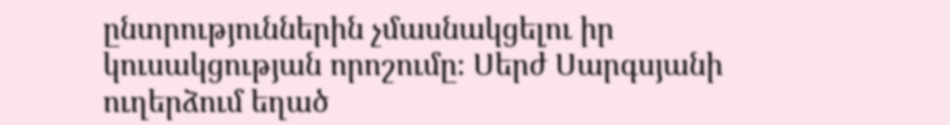ընտրություններին չմասնակցելու իր կուսակցության որոշումը։ Սերժ Սարգսյանի ուղերձում եղած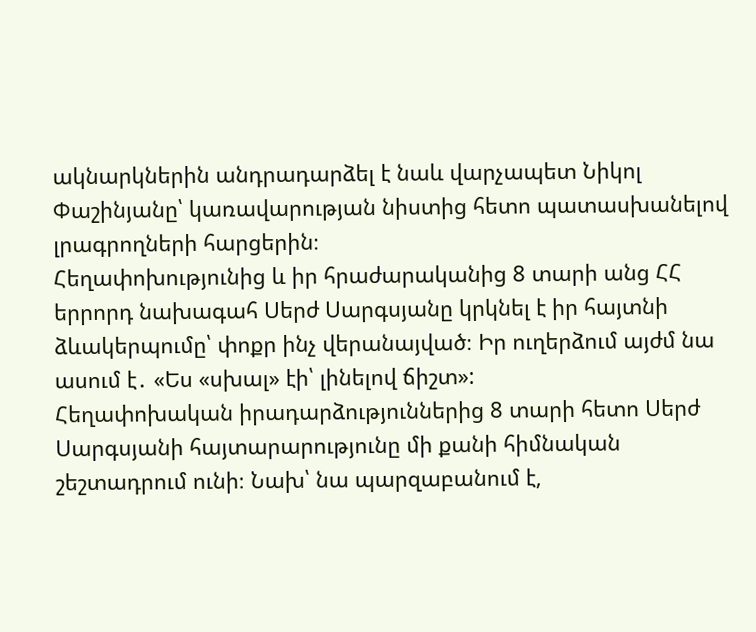ակնարկներին անդրադարձել է նաև վարչապետ Նիկոլ Փաշինյանը՝ կառավարության նիստից հետո պատասխանելով լրագրողների հարցերին։
Հեղափոխությունից և իր հրաժարականից 8 տարի անց ՀՀ երրորդ նախագահ Սերժ Սարգսյանը կրկնել է իր հայտնի ձևակերպումը՝ փոքր ինչ վերանայված։ Իր ուղերձում այժմ նա ասում է․ «Ես «սխալ» էի՝ լինելով ճիշտ»:
Հեղափոխական իրադարձություններից 8 տարի հետո Սերժ Սարգսյանի հայտարարությունը մի քանի հիմնական շեշտադրում ունի։ Նախ՝ նա պարզաբանում է,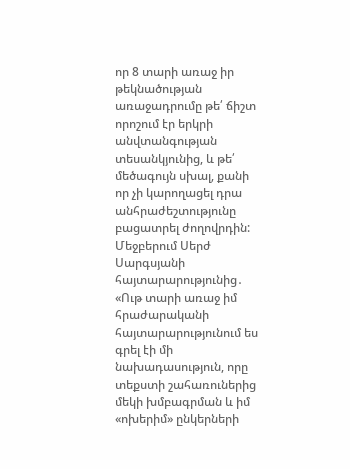որ 8 տարի առաջ իր թեկնածության առաջադրումը թե՛ ճիշտ որոշում էր երկրի անվտանգության տեսանկյունից, և թե՛ մեծագույն սխալ, քանի որ չի կարողացել դրա անհրաժեշտությունը բացատրել ժողովրդին: Մեջբերում Սերժ Սարգսյանի հայտարարությունից․
«Ութ տարի առաջ իմ հրաժարականի հայտարարությունում ես գրել էի մի նախադասություն, որը տեքստի շահառուներից մեկի խմբագրման և իմ «ոխերիմ» ընկերների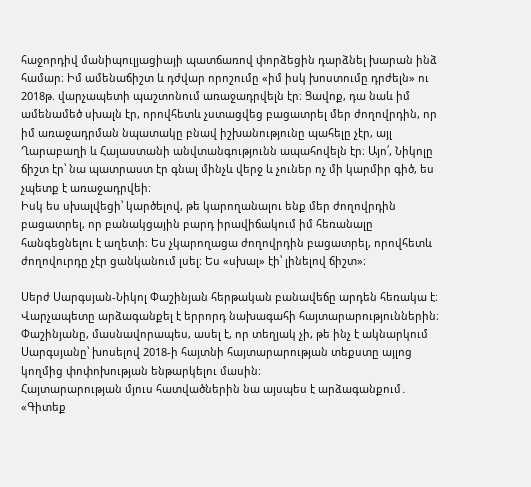հաջորդիվ մանիպուլյացիայի պատճառով փորձեցին դարձնել խարան ինձ համար։ Իմ ամենաճիշտ և դժվար որոշումը «իմ իսկ խոստումը դրժելն» ու 2018թ. վարչապետի պաշտոնում առաջադրվելն էր։ Ցավոք, դա նաև իմ ամենամեծ սխալն էր, որովհետև չստացվեց բացատրել մեր ժողովրդին, որ իմ առաջադրման նպատակը բնավ իշխանությունը պահելը չէր, այլ Ղարաբաղի և Հայաստանի անվտանգությունն ապահովելն էր։ Այո՛, Նիկոլը ճիշտ էր՝ նա պատրաստ էր գնալ մինչև վերջ և չուներ ոչ մի կարմիր գիծ, ես չպետք է առաջադրվեի։
Իսկ ես սխալվեցի՝ կարծելով, թե կարողանալու ենք մեր ժողովրդին բացատրել, որ բանակցային բարդ իրավիճակում իմ հեռանալը հանգեցնելու է աղետի։ Ես չկարողացա ժողովրդին բացատրել, որովհետև ժողովուրդը չէր ցանկանում լսել։ Ես «սխալ» էի՝ լինելով ճիշտ»։

Սերժ Սարգսյան-Նիկոլ Փաշինյան հերթական բանավեճը արդեն հեռակա է։ Վարչապետը արձագանքել է երրորդ նախագահի հայտարարություններին։ Փաշինյանը, մասնավորապես, ասել է, որ տեղյակ չի, թե ինչ է ակնարկում Սարգսյանը՝ խոսելով 2018-ի հայտնի հայտարարության տեքստը այլոց կողմից փոփոխության ենթարկելու մասին։
Հայտարարության մյուս հատվածներին նա այսպես է արձագանքում․ «Գիտեք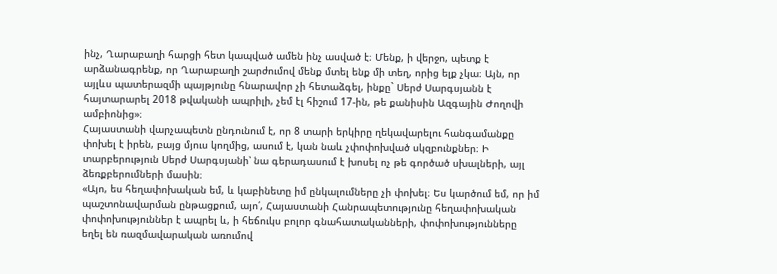ինչ, Ղարաբաղի հարցի հետ կապված ամեն ինչ ասված է։ Մենք, ի վերջո, պետք է արձանագրենք, որ Ղարաբաղի շարժումով մենք մտել ենք մի տեղ, որից ելք չկա։ Այն, որ այլևս պատերազմի պայթյունը հնարավոր չի հետաձգել, ինքը` Սերժ Սարգսյանն է հայտարարել 2018 թվականի ապրիլի, չեմ էլ հիշում 17-ին, թե քանիսին Ազգային Ժողովի ամբիոնից»։
Հայաստանի վարչապետն ընդունում է, որ 8 տարի երկիրը ղեկավարելու հանգամանքը փոխել է իրեն, բայց մյուս կողմից, ասում է, կան նաև չփոփոխված սկզբունքներ։ Ի տարբերություն Սերժ Սարգսյանի՝ նա գերադասում է խոսել ոչ թե գործած սխալների, այլ ձեռքբերումների մասին։
«Այո, ես հեղափոխական եմ, և կաբինետը իմ ընկալումները չի փոխել։ Ես կարծում եմ, որ իմ պաշտոնավարման ընթացքում, այո՛, Հայաստանի Հանրապետությունը հեղափոխական փոփոխություններ է ապրել և, ի հեճուկս բոլոր գնահատականների, փոփոխությունները եղել են ռազմավարական առումով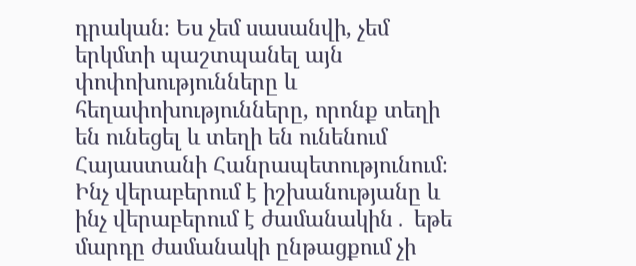դրական։ Ես չեմ սասանվի, չեմ երկմտի պաշտպանել այն փոփոխությունները և հեղափոխությունները, որոնք տեղի են ունեցել և տեղի են ունենում Հայաստանի Հանրապետությունում։ Ինչ վերաբերում է իշխանությանը և ինչ վերաբերում է ժամանակին․ եթե մարդը ժամանակի ընթացքում չի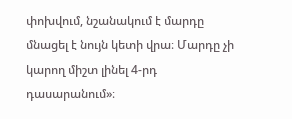փոխվում, նշանակում է մարդը մնացել է նույն կետի վրա։ Մարդը չի կարող միշտ լինել 4-րդ դասարանում»։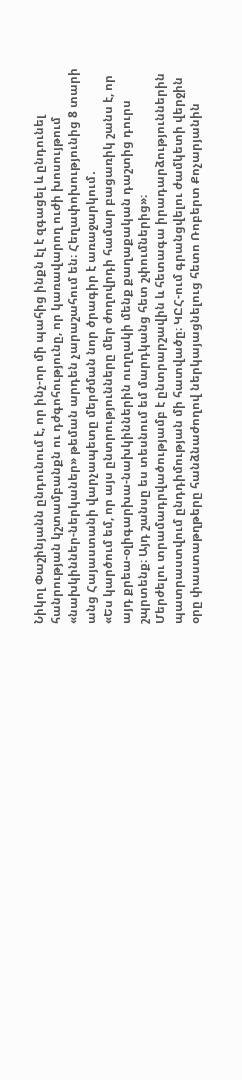Նիկոլ Փաշինյանն ընդունում է, որ ինչ-որ մի պահից ինքն էլ է զգացել և ընդունել հանրության կշտամբանքն ու դժգոհությունը, որ կառավարող ուժի խոսույթում «նախկիններ-ներկաներ» թեման արդեն չարաշահում են։ Հեղափոխությունից 8 տարի անց Հայաստանի վարչապետը մերժման նոր ծրագիր է առաջարկում․
«Ես կարծում եմ, որ այս ընտրությունները մեր ժողովրդի համար բացառիկ շանս է, որ այդ քրեա-օլիգարխա-նախկիններին ուղղակի մենք քաղաքական դաշտից դուրս շպրտենք։ Այդ շանսը ես տեսնում եմ մարդկանց հետ շփումներից»։
Մերժելու տրամադրվածությամբ է ընտրարշավին և հետագա իրադարձություններին պատրաստվում ընդդիմության մի հատվածը։ ԿԸՀ-ում գրանցվելու ժամկետի վերջին օրը փաստաթղթերը հանձնաժողով ներկայացնելուց հետո Ռոբերտ Քոչարյանին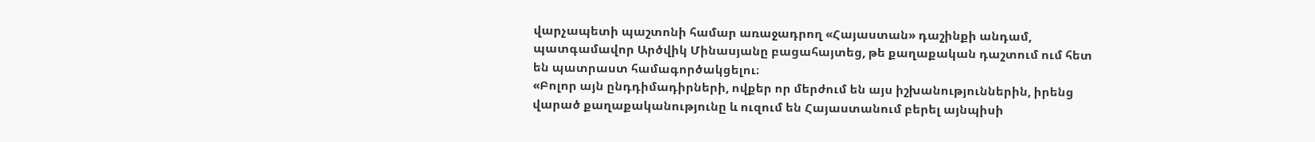վարչապետի պաշտոնի համար առաջադրող «Հայաստան» դաշինքի անդամ, պատգամավոր Արծվիկ Մինասյանը բացահայտեց, թե քաղաքական դաշտում ում հետ են պատրաստ համագործակցելու։
«Բոլոր այն ընդդիմադիրների, ովքեր որ մերժում են այս իշխանություններին, իրենց վարած քաղաքականությունը և ուզում են Հայաստանում բերել այնպիսի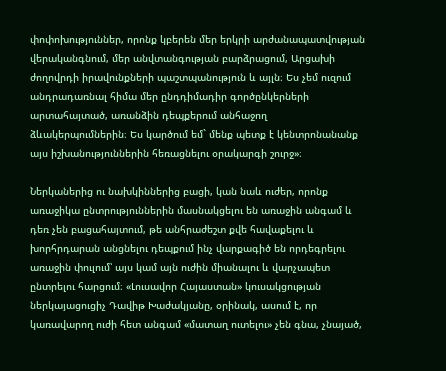փոփոխություններ, որոնք կբերեն մեր երկրի արժանապատվության վերականգնում, մեր անվտանգության բարձրացում, Արցախի ժողովրդի իրավունքների պաշտպանություն և այլն։ Ես չեմ ուզում անդրադառնալ հիմա մեր ընդդիմադիր գործընկերների արտահայտած, առանձին դեպքերում անհաջող ձևակերպումներին։ Ես կարծում եմ` մենք պետք է կենտրոնանանք այս իշխանություններին հեռացնելու օրակարգի շուրջ»։

Ներկաներից ու նախկիններից բացի, կան նաև ուժեր, որոնք առաջիկա ընտրություններին մասնակցելու են առաջին անգամ և դեռ չեն բացահայտում, թե անհրաժեշտ քվե հավաքելու և խորհրդարան անցնելու դեպքում ինչ վարքագիծ են որդեգրելու առաջին փուլում՝ այս կամ այն ուժին միանալու և վարչապետ ընտրելու հարցում։ «Լուսավոր Հայաստան» կուսակցության ներկայացուցիչ Դավիթ Խաժակյանը, օրինակ, ասում է, որ կառավարող ուժի հետ անգամ «մատաղ ուտելու» չեն գնա, չնայած,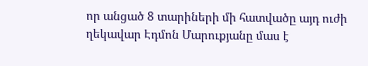որ անցած 8 տարիների մի հատվածը այդ ուժի ղեկավար Էդմոն Մարուքյանը մաս է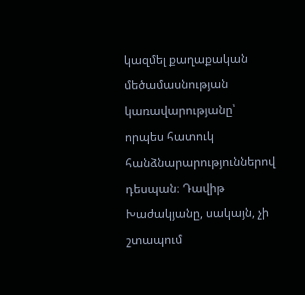կազմել քաղաքական մեծամասնության կառավարությանը՝ որպես հատուկ հանձնարարություններով դեսպան։ Դավիթ Խաժակյանը, սակայն, չի շտապում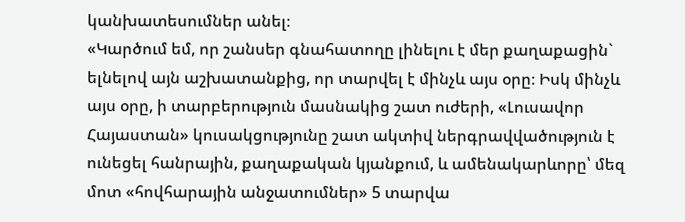կանխատեսումներ անել։
«Կարծում եմ, որ շանսեր գնահատողը լինելու է մեր քաղաքացին` ելնելով այն աշխատանքից, որ տարվել է մինչև այս օրը։ Իսկ մինչև այս օրը, ի տարբերություն մասնակից շատ ուժերի, «Լուսավոր Հայաստան» կուսակցությունը շատ ակտիվ ներգրավվածություն է ունեցել հանրային, քաղաքական կյանքում, և ամենակարևորը՝ մեզ մոտ «հովհարային անջատումներ» 5 տարվա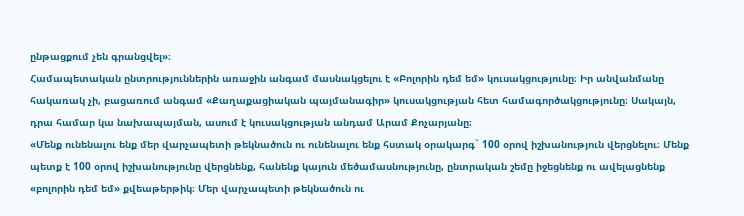ընթացքում չեն գրանցվել»։
Համապետական ընտրություններին առաջին անգամ մասնակցելու է «Բոլորին դեմ եմ» կուսակցությունը։ Իր անվանմանը հակառակ չի, բացառում անգամ «Քաղաքացիական պայմանագիր» կուսակցության հետ համագործակցությունը։ Սակայն, դրա համար կա նախապայման, ասում է կուսակցության անդամ Արամ Քոչարյանը։
«Մենք ունենալու ենք մեր վարչապետի թեկնածուն ու ունենալու ենք հստակ օրակարգ` 100 օրով իշխանություն վերցնելու։ Մենք պետք է 100 օրով իշխանությունը վերցնենք, հանենք կայուն մեծամասնությունը, ընտրական շեմը իջեցնենք ու ավելացնենք «բոլորին դեմ եմ» քվեաթերթիկ։ Մեր վարչապետի թեկնածուն ու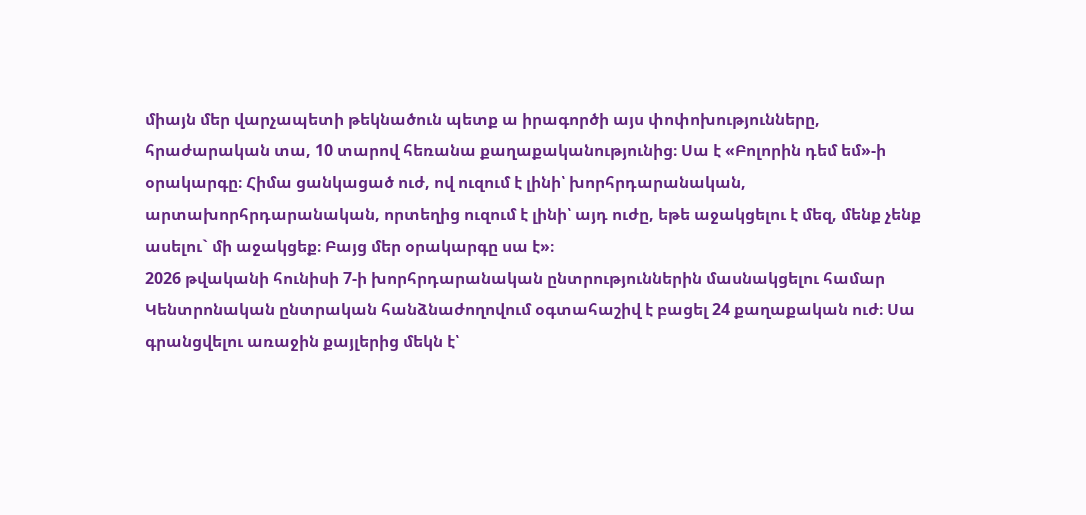միայն մեր վարչապետի թեկնածուն պետք ա իրագործի այս փոփոխությունները, հրաժարական տա, 10 տարով հեռանա քաղաքականությունից։ Սա է «Բոլորին դեմ եմ»-ի օրակարգը։ Հիմա ցանկացած ուժ, ով ուզում է լինի՝ խորհրդարանական, արտախորհրդարանական, որտեղից ուզում է լինի՝ այդ ուժը, եթե աջակցելու է մեզ, մենք չենք ասելու` մի աջակցեք։ Բայց մեր օրակարգը սա է»։
2026 թվականի հունիսի 7-ի խորհրդարանական ընտրություններին մասնակցելու համար Կենտրոնական ընտրական հանձնաժողովում օգտահաշիվ է բացել 24 քաղաքական ուժ։ Սա գրանցվելու առաջին քայլերից մեկն է՝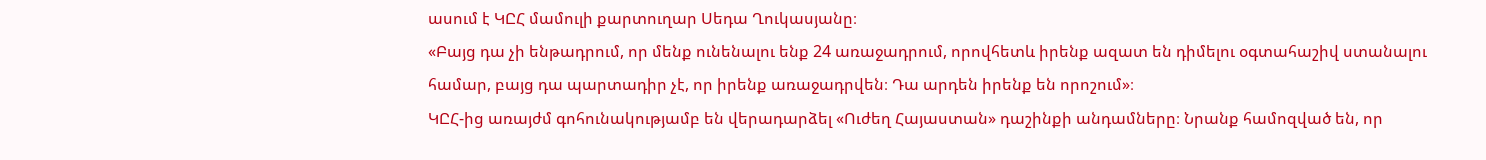ասում է ԿԸՀ մամուլի քարտուղար Սեդա Ղուկասյանը։
«Բայց դա չի ենթադրում, որ մենք ունենալու ենք 24 առաջադրում, որովհետև իրենք ազատ են դիմելու օգտահաշիվ ստանալու համար, բայց դա պարտադիր չէ, որ իրենք առաջադրվեն։ Դա արդեն իրենք են որոշում»։
ԿԸՀ-ից առայժմ գոհունակությամբ են վերադարձել «Ուժեղ Հայաստան» դաշինքի անդամները։ Նրանք համոզված են, որ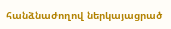հանձնաժողով ներկայացրած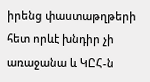իրենց փաստաթղթերի հետ որևէ խնդիր չի առաջանա և ԿԸՀ-ն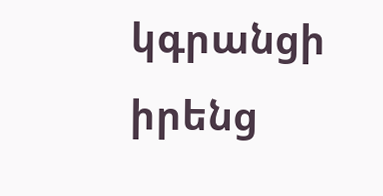կգրանցի իրենց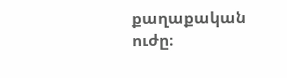քաղաքական ուժը։